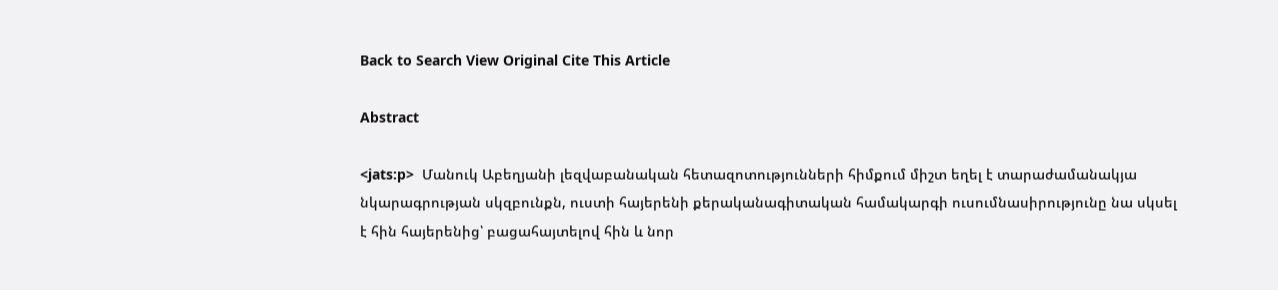Back to Search View Original Cite This Article

Abstract

<jats:p>  Մանուկ Աբեղյանի լեզվաբանական հետազոտությունների հիմքում միշտ եղել է տարաժամանակյա նկարագրության սկզբունքն, ուստի հայերենի քերականագիտական համակարգի ուսումնասիրությունը նա սկսել է հին հայերենից՝ բացահայտելով հին և նոր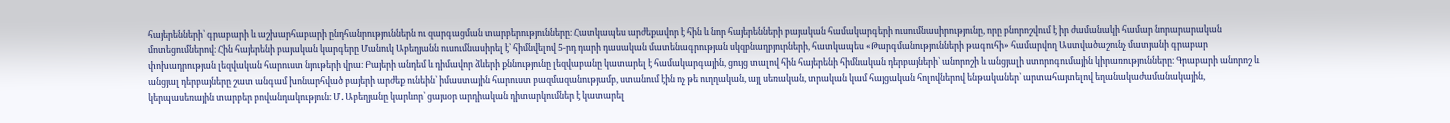հայերենների՝ գրաբարի և աշխարհաբարի ընդհանրություններն ու զարգացման տարբերությունները։ Հատկապես արժեքավոր է հին և նոր հայերենների բայական համակարգերի ուսումնասիրությունը, որը բնորոշվում է իր ժամանակի համար նորարարական մոտեցումներով։ Հին հայերենի բայական կարգերը Մանուկ Աբեղյանն ուսումնասիրել է՝ հիմնվելով 5-րդ դարի դասական մատենագրության սկզբնաղբյուրների, հատկապես «Թարգմանությունների թագուհի» համարվող Աստվածաշունչ մատյանի գրաբար փոխադրության լեզվական հարուստ նյութերի վրա։ Բայերի անդեմ և դիմավոր ձևերի քննությունը լեզվաբանը կատարել է համակարգային, ցույց տալով հին հայերենի հիմնական դերբայների՝ անորոշի և անցյալի ստորոգումային կիրառությունները։ Գրաբարի անորոշ և անցյալ դերբայները շատ անգամ խոնարհված բայերի արժեք ունեին՝ իմաստային հարուստ բազմազանությամբ, ստանում էին ոչ թե ուղղական, այլ սեռական, տրական կամ հայցական հոլովներով ենթականեր՝ արտահայտելով եղանակաժամանակային, կերպասեռային տարբեր բովանդակություն։ Մ․Աբեղյանը կարևոր՝ ցայսօր արդիական դիտարկումներ է կատարել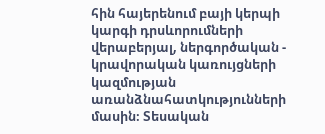հին հայերենում բայի կերպի կարգի դրսևորումների վերաբերյալ, ներգործական - կրավորական կառույցների կազմության առանձնահատկությունների մասին։ Տեսական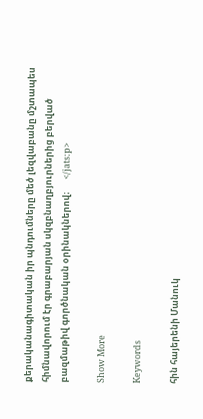քերականագիտական իր պնդումները մեծ լեզվաբանը մշտապես հիմնավորում էր գրաբարյան սկզբնաղբյուրներից բերված բազմաթիվ գործնական օրինակներով։      </jats:p>

Show More

Keywords

հին հայերենի Մանուկ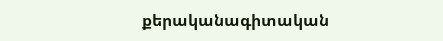քերականագիտական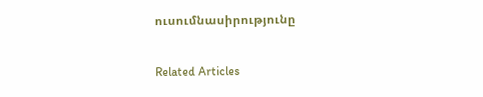ուսումնասիրությունը

Related Articles